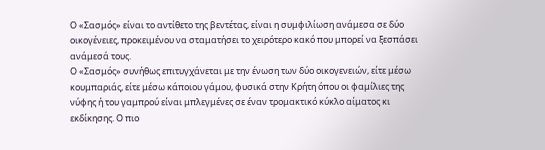Ο «Σασμός» είναι το αντίθετο της βεντέτας, είναι η συμφιλίωση ανάμεσα σε δύο οικογένειες, προκειμένου να σταματήσει το χειρότερο κακό που μπορεί να ξεσπάσει ανάμεσά τους.
Ο «Σασμός» συνήθως επιτυγχάνεται με την ένωση των δύο οικογενειών, είτε μέσω κουμπαριάς, είτε μέσω κάποιου γάμου, φυσικά στην Κρήτη όπου οι φαμίλιες της νύφης ή του γαμπρού είναι μπλεγμένες σε έναν τρομακτικό κύκλο αίματος κι εκδίκησης. Ο πιο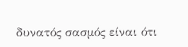δυνατός σασμός είναι ότι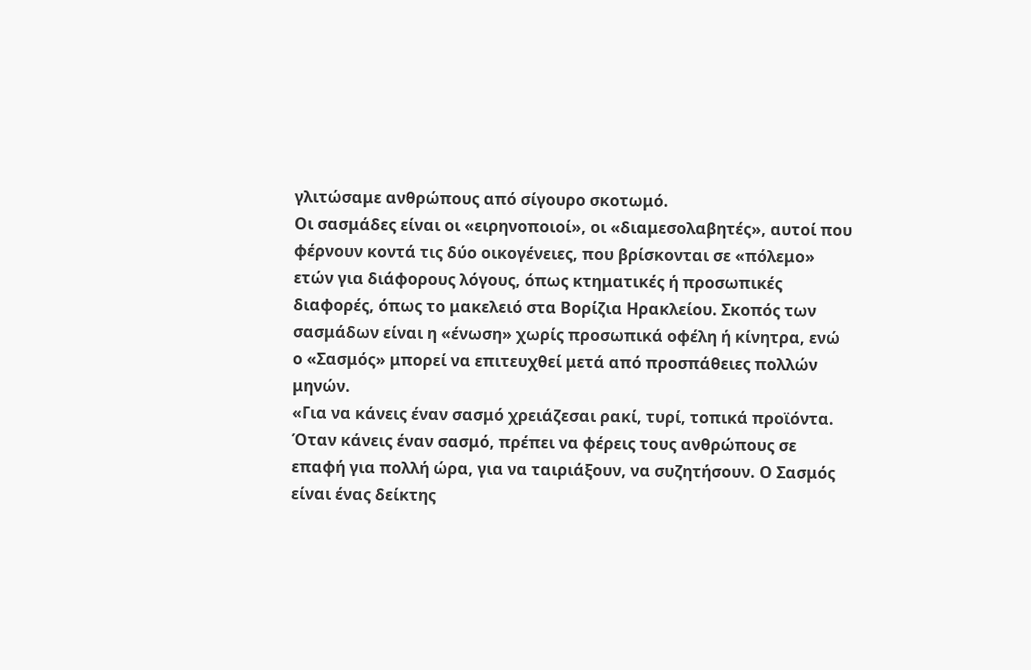γλιτώσαμε ανθρώπους από σίγουρο σκοτωμό.
Οι σασμάδες είναι οι «ειρηνοποιοί», οι «διαμεσολαβητές», αυτοί που φέρνουν κοντά τις δύο οικογένειες, που βρίσκονται σε «πόλεμο» ετών για διάφορους λόγους, όπως κτηματικές ή προσωπικές διαφορές, όπως το μακελειό στα Βορίζια Ηρακλείου. Σκοπός των σασμάδων είναι η «ένωση» χωρίς προσωπικά οφέλη ή κίνητρα, ενώ ο «Σασμός» μπορεί να επιτευχθεί μετά από προσπάθειες πολλών μηνών.
«Για να κάνεις έναν σασμό χρειάζεσαι ρακί, τυρί, τοπικά προϊόντα. Όταν κάνεις έναν σασμό, πρέπει να φέρεις τους ανθρώπους σε επαφή για πολλή ώρα, για να ταιριάξουν, να συζητήσουν. Ο Σασμός είναι ένας δείκτης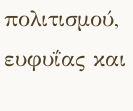πολιτισμού, ευφυΐας και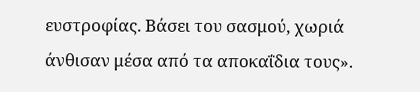ευστροφίας. Βάσει του σασμού, χωριά άνθισαν μέσα από τα αποκαΐδια τους».